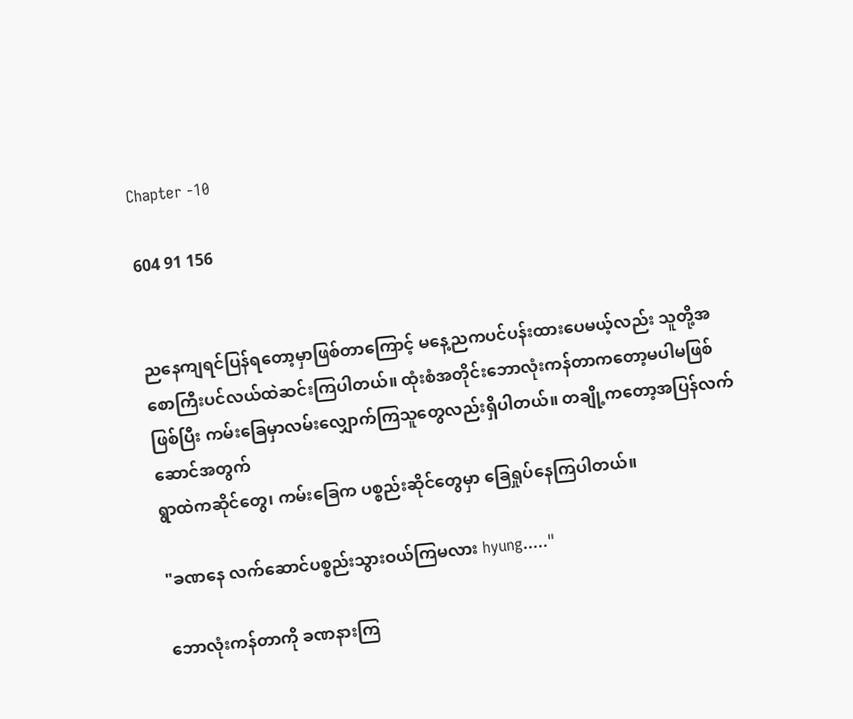Chapter -10

604 91 156


ညနေကျရင်ပြန်ရတော့မှာဖြစ်တာကြောင့် မနေ့ညကပင်ပန်းထားပေမယ့်လည်း သူတို့အစောကြီးပင်လယ်ထဲဆင်းကြပါတယ်။ ထုံးစံအတိုင်းဘောလုံးကန်တာကတော့မပါမဖြစ်ဖြစ်ပြီး ကမ်းခြေမှာလမ်းလျှောက်ကြသူတွေလည်းရှိပါတယ်။ တချို့ကတော့အပြန်လက်ဆောင်အတွက်
ရွာထဲကဆိုင်တွေ၊ ကမ်းခြေက ပစ္စည်းဆိုင်တွေမှာ ခြေရှုပ်နေကြပါတယ်။

"ခဏနေ လက်ဆောင်ပစ္စည်းသွားဝယ်ကြမလား hyung....."

ဘောလုံးကန်တာကို ခဏနားကြ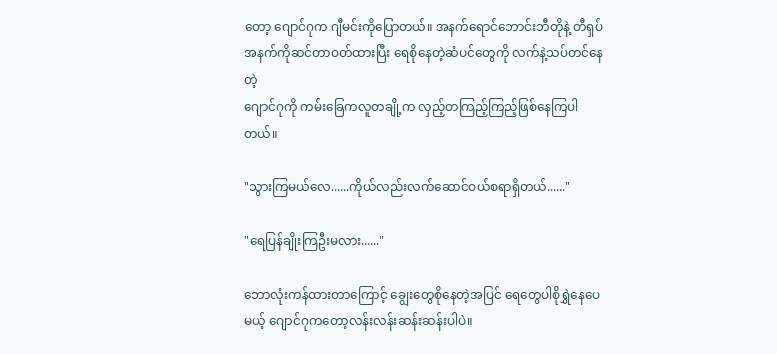တော့ ဂျောင်ဂုက ဂျီမင်းကိုပြောတယ်။ အနက်ရောင်ဘောင်းဘီတိုနဲ့ တီရှပ်အနက်ကိုဆင်တာဝတ်ထားပြီး ရေစိုနေတဲ့ဆံပင်တွေကို လက်နဲ့သပ်တင်နေတဲ့
ဂျောင်ဂုကို ကမ်းခြေကလူတချို့က လှည့်တကြည့်ကြည့်ဖြစ်နေကြပါတယ်။

"သွားကြမယ်လေ......ကိုယ်လည်းလက်ဆောင်ဝယ်စရာရှိတယ်......"

"ရေပြန်ချိုးကြဦးမလား......"

ဘောလုံးကန်ထားတာကြောင့် ချွေးတွေစိုနေတဲ့အပြင် ရေတွေပါစိုရွှဲနေပေမယ့် ဂျောင်ဂုကတော့လန်းလန်းဆန်းဆန်းပါပဲ။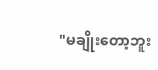"မချိုးတော့ဘူး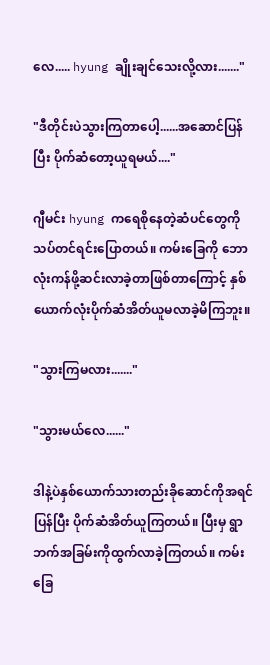လေ..... hyung ချိုးချင်သေးလို့လား......."

"ဒီတိုင်းပဲသွားကြတာပေါ့......အဆောင်ပြန်ပြီး ပိုက်ဆံတော့ယူရမယ်...."

ဂျီမင်း hyung ကရေစိုနေတဲ့ဆံပင်တွေကိုသပ်တင်ရင်းပြောတယ်။ ကမ်းခြေကို ဘောလုံးကန်ဖို့ဆင်းလာခဲ့တာဖြစ်တာကြောင့် နှစ်ယောက်လုံးပိုက်ဆံအိတ်ယူမလာခဲ့မိကြဘူး။

"သွားကြမလား......."

"သွားမယ်လေ......"

ဒါနဲ့ပဲနှစ်ယောက်သားတည်းခို‌ဆောင်ကိုအရင်ပြန်ပြီး ပိုက်ဆံအိတ်ယူကြတယ်။ ပြီးမှ ရွာဘက်အခြမ်းကိုထွက်လာခဲ့ကြတယ်။ ကမ်းခြေ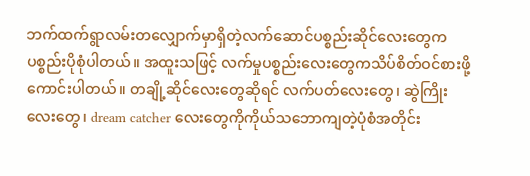ဘက်ထက်ရွာလမ်းတလျှောက်မှာရှိတဲ့လက်‌ဆောင်ပစ္စည်းဆိုင်လေးတွေက ပစ္စည်းပိုစုံပါတယ်။ အထူးသဖြင့် လက်မှုပစ္စည်းလေးတွေကသိပ်စိတ်ဝင်စားဖို့ကောင်းပါတယ်။ တချို့ဆိုင်လေးတွေဆိုရင် လက်ပတ်လေးတွေ၊ ဆွဲကြိုးလေးတွေ၊ dream catcher လေးတွေကိုကိုယ်သဘောကျတဲ့ပုံစံအတိုင်း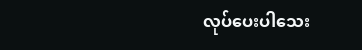လုပ်ပေးပါသေး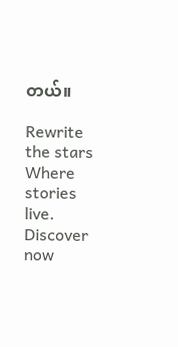တယ်။

Rewrite the stars Where stories live. Discover now